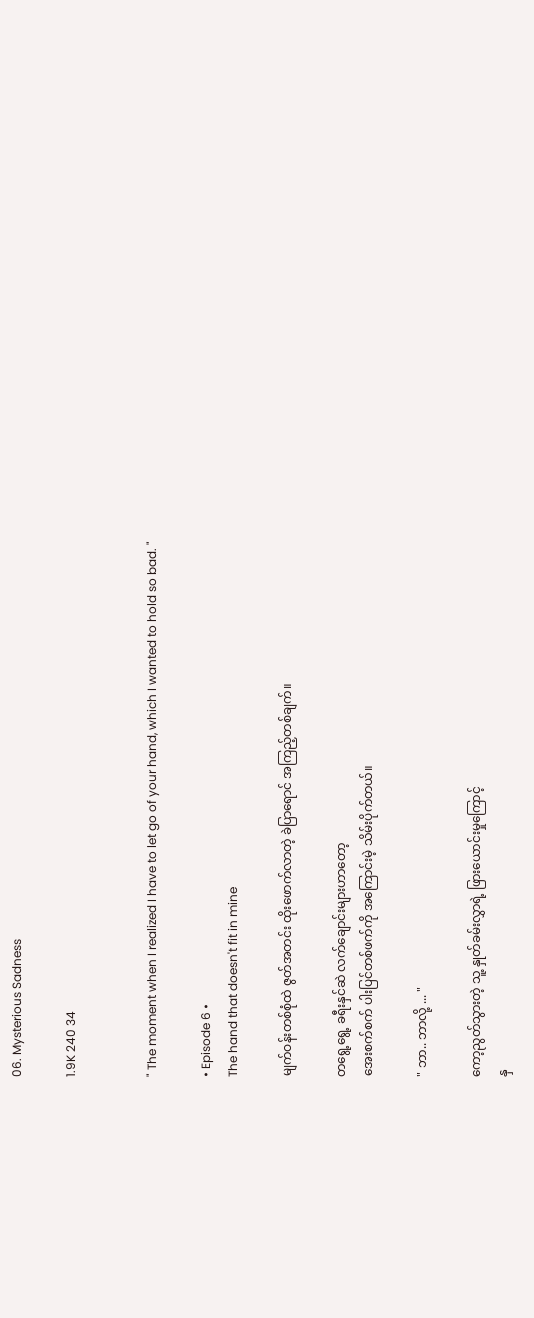06. Mysterious Sadness

1.9K 240 34


" The moment when I realized I have to let go of your hand, which I wanted to hold so bad. "

• Episode 6 •
The hand that doesn't fit in mine

မျက်ဝန်းတစ်စုံထဲ ဇွတ်အတင်း ထိုးဖောက်လာတဲ့ ခဲပြာရောင် အကြည့်တစ်ချက်။

တရွေ့ရွေ့ ခရီးနှင်ဆဲ လက်ချောင်းများဟာတော့
အေးစက်စက် ပါးပြင်တစ်ဖက်ကို အကြောင်းမဲ့ သိမ်းပိုက်တယ်။

" ဘာ.. ဘာလို့ ... "

ကော့ညွတ်သွားတဲ့ သူ့ နှုတ်ခမ်းလွှာရဲ့ ဖြားယောင်းမှုကြောင့်
နှ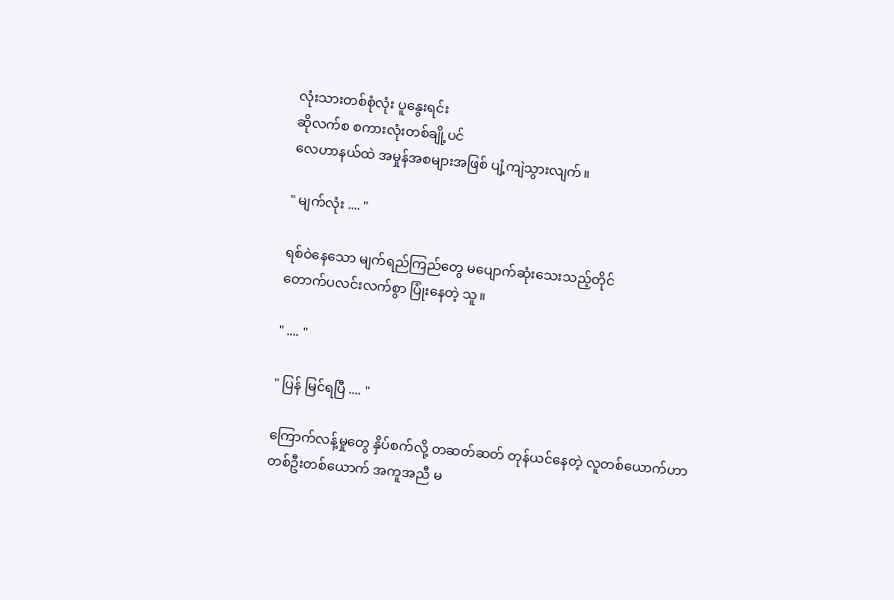လုံးသားတစ်စုံလုံး ပူနွေးရင်း
ဆိုလက်စ စကားလုံးတစ်ချို့ပင်
လေဟာနယ်ထဲ အမှုန်အစများအဖြစ် ပျံ့ကျဲသွားလျက်။

" မျက်လုံး .... "

ရစ်ဝဲနေသော မျက်ရည်ကြည်တွေ မပျောက်ဆုံးသေးသည့်တိုင်
တောက်ပလင်းလက်စွာ ပြုံးနေတဲ့ သူ။

" .... "

" ပြန် မြင်ရပြီ .... "

ကြောက်လန့်မှုတွေ နှိပ်စက်လို့ တဆတ်ဆတ် တုန်ယင်နေတဲ့ လူတစ်ယောက်ဟာ
တစ်ဦးတစ်ယောက် အကူအညီ မ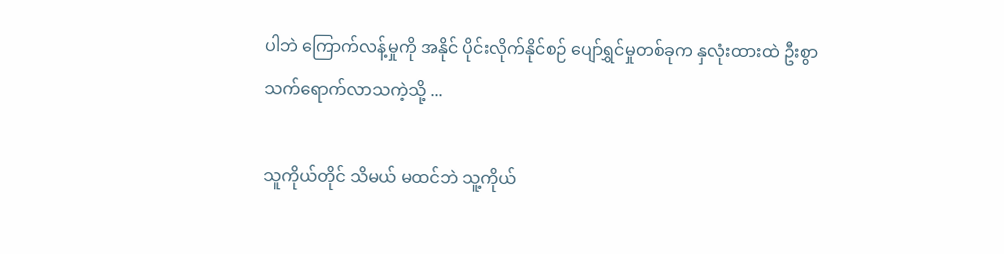ပါဘဲ ကြောက်လန့်မှုကို အနိုင် ပိုင်းလိုက်နိုင်စဉ် ပျော်ရွှင်မှုတစ်ခုက နှလုံးထားထဲ ဦးစွာ သက်ရောက်လာသကဲ့သို့ ...

သူကိုယ်တိုင် သိမယ် မထင်ဘဲ သူ့ကိုယ်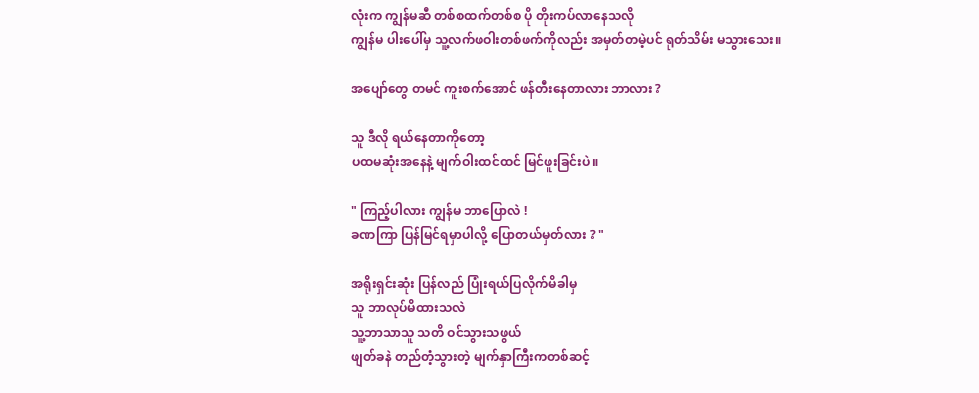လုံးက ကျွန်မဆီ တစ်စထက်တစ်စ ပို တိုးကပ်လာနေသလို
ကျွန်မ ပါးပေါ်မှ သူ့လက်ဖဝါးတစ်ဖက်ကိုလည်း အမှတ်တမဲ့ပင် ရုတ်သိမ်း မသွားသေး။

အပျော်တွေ တမင် ကူးစက်အောင် ဖန်တီးနေတာလား ဘာလား ?

သူ ဒီလို ရယ်နေတာကိုတော့
ပထမဆုံးအနေနဲ့ မျက်ဝါးထင်ထင် မြင်ဖူးခြင်းပဲ။

" ကြည့်ပါလား ကျွန်မ ဘာပြောလဲ !
ခဏကြာ ပြန်မြင်ရမှာပါလို့ ပြောတယ်မှတ်လား ? "

အရိုးရှင်းဆုံး ပြန်လည် ပြုံးရယ်ပြလိုက်မိခါမှ
သူ ဘာလုပ်မိထားသလဲ
သူ့ဘာသာသူ သတိ ဝင်သွားသဖွယ်
ဖျတ်ခနဲ တည်တံ့သွားတဲ့ မျက်နှာကြီးကတစ်ဆင့်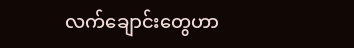လက်ချောင်းတွေဟာ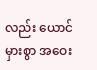လည်း ယောင်မှားစွာ အဝေး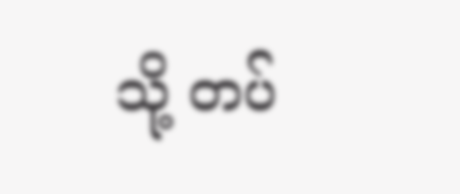သို့ တပ်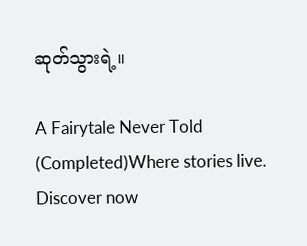ဆုတ်သွားရဲ့။

A Fairytale Never Told (Completed)Where stories live. Discover now